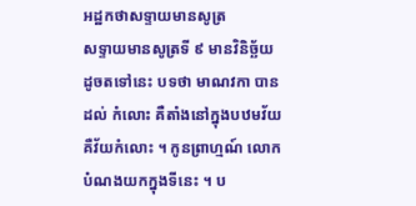អដ្ឋកថាសទ្ទាយមានសូត្រ
សទ្ទាយមានសូត្រទី ៩ មានវិនិច្ឆ័យដូចតទៅនេះ បទថា មាណវកា បានដល់ កំលោះ គឺតាំងនៅក្នុងបឋមវ័យ គឺវ័យកំលោះ ។ កូនព្រាហ្មណ៍ លោកបំណងយកក្នុងទីនេះ ។ ប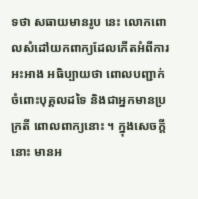ទថា សធាយមានរូប នេះ លោកពោលសំដៅយកពាក្យដែលកើតអំពីការ អះអាង អធិប្បាយថា ពោលបញ្ជាក់ចំពោះបុគ្គលដទៃ និងជាអ្នកមានប្រក្រតី ពោលពាក្យនោះ ។ ក្នុងសេចក្តីនោះ មានអ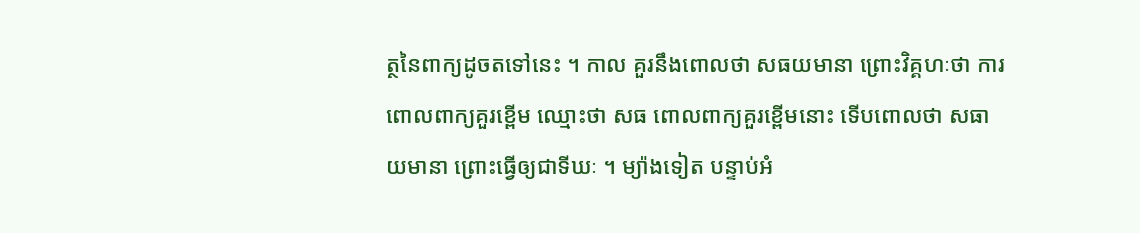ត្ថនៃពាក្យដូចតទៅនេះ ។ កាល គួរនឹងពោលថា សធយមានា ព្រោះវិគ្គហៈថា ការពោលពាក្យគួរខ្ពើម ឈ្មោះថា សធ ពោលពាក្យគួរខ្ពើមនោះ ទើបពោលថា សធាយមានា ព្រោះធ្វើឲ្យជាទីឃៈ ។ ម្យ៉ាងទៀត បន្ទាប់អំ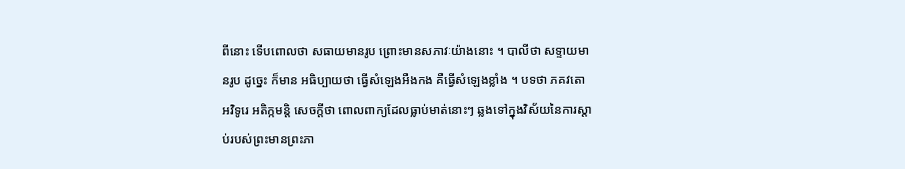ពីនោះ ទើបពោលថា សធាយមានរូប ព្រោះមានសភាវៈយ៉ាងនោះ ។ បាលីថា សទ្ទាយមានរូប ដូច្នេះ ក៏មាន អធិប្បាយថា ធ្វើសំឡេងអឺងកង គឺធ្វើសំឡេងខ្លាំង ។ បទថា ភគវតោ អវិទូរេ អតិក្កមន្តិ សេចក្តីថា ពោលពាក្យដែលធ្លាប់មាត់នោះៗ ឆ្លងទៅក្នុងវិស័យនៃការស្តាប់របស់ព្រះមានព្រះភា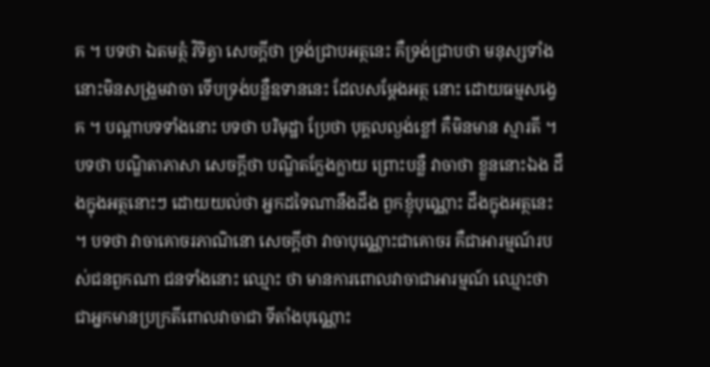គ ។ បទថា ឯតមត្ថំ វិទិត្វា សេចក្តីថា ទ្រង់ជ្រាបអត្ថនេះ គឺទ្រង់ជ្រាបថា មនុស្សទាំងនោះមិនសង្រួមវាចា ទើបទ្រង់បន្លឺឧទាននេះ ដែលសម្តែងអត្ថ នោះ ដោយធម្មសង្វេគ ។ បណ្តាបទទាំងនោះ បទថា បរិមុដ្ឋា ប្រែថា បុគ្គលល្ងង់ខ្លៅ គឺមិនមាន ស្មារតី ។ បទថា បណ្ឌិតាភាសា សេចក្តីថា បណ្ឌិតក្លែងក្លាយ ព្រោះបន្លឺ វាចាថា ខ្លួននោះឯង ដឹងក្នុងអត្ថនោះៗ ដោយយល់ថា អ្នកដទៃណានឹងដឹង ពួកខ្ញុំបុណ្ណោះ ដឹងក្នុងអត្ថនេះ ។ បទថា វាចាគោចរភាណិនោ សេចក្តីថា វាចាបុណ្ណោះជាគោចរ គឺជាអារម្មណ៍របស់ជនពួកណា ជនទាំងនោះ ឈ្មោះ ថា មានការពោលវាចាជាអារម្មណ៍ ឈ្មោះថា ជាអ្នកមានប្រក្រតីពោលវាចាជា ទីតាំងបុណ្ណោះ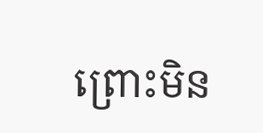ព្រោះមិន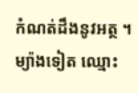កំណត់ដឹងនូវអត្ថ ។ ម្យ៉ាងទៀត ឈ្មោះ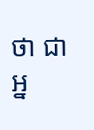ថា ជា អ្ន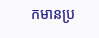កមានប្រ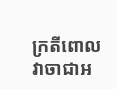ក្រតីពោលវាចាជាអ